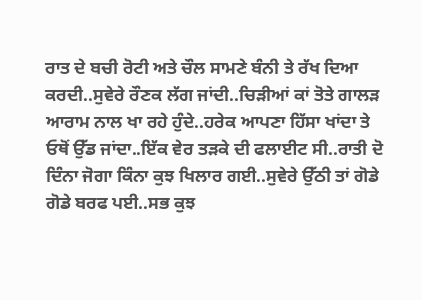ਰਾਤ ਦੇ ਬਚੀ ਰੋਟੀ ਅਤੇ ਚੌਲ ਸਾਮਣੇ ਬੰਨੀ ਤੇ ਰੱਖ ਦਿਆ ਕਰਦੀ..ਸੁਵੇਰੇ ਰੌਣਕ ਲੱਗ ਜਾਂਦੀ..ਚਿੜੀਆਂ ਕਾਂ ਤੋਤੇ ਗਾਲੜ ਆਰਾਮ ਨਾਲ ਖਾ ਰਹੇ ਹੁੰਦੇ..ਹਰੇਕ ਆਪਣਾ ਹਿੱਸਾ ਖਾਂਦਾ ਤੇ ਓਥੋਂ ਉੱਡ ਜਾਂਦਾ..ਇੱਕ ਵੇਰ ਤੜਕੇ ਦੀ ਫਲਾਈਟ ਸੀ..ਰਾਤੀ ਦੋ ਦਿੰਨਾ ਜੋਗਾ ਕਿੰਨਾ ਕੁਝ ਖਿਲਾਰ ਗਈ..ਸੁਵੇਰੇ ਉੱਠੀ ਤਾਂ ਗੋਡੇ ਗੋਡੇ ਬਰਫ ਪਈ..ਸਭ ਕੁਝ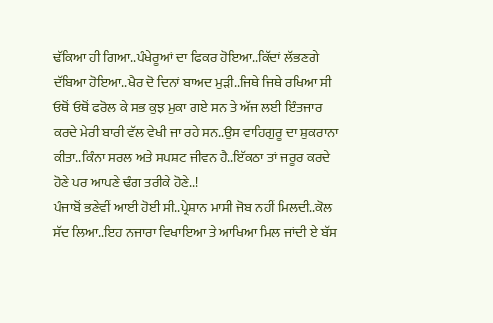ਢੱਕਿਆ ਹੀ ਗਿਆ..ਪੰਖੇਰੂਆਂ ਦਾ ਫਿਕਰ ਹੋਇਆ..ਕਿੱਦਾਂ ਲੱਭਣਗੇ ਦੱਬਿਆ ਹੋਇਆ..ਖੈਰ ਦੋ ਦਿਨਾਂ ਬਾਅਦ ਮੁੜੀ..ਜਿਥੇ ਜਿਥੇ ਰਖਿਆ ਸੀ ਓਥੋਂ ਓਥੋਂ ਫਰੋਲ ਕੇ ਸਭ ਕੁਝ ਮੁਕਾ ਗਏ ਸਨ ਤੇ ਅੱਜ ਲਈ ਇੰਤਜਾਰ ਕਰਦੇ ਮੇਰੀ ਬਾਰੀ ਵੱਲ ਵੇਖੀ ਜਾ ਰਹੇ ਸਨ..ਉਸ ਵਾਹਿਗੁਰੂ ਦਾ ਸ਼ੁਕਰਾਨਾ ਕੀਤਾ..ਕਿੰਨਾ ਸਰਲ ਅਤੇ ਸਪਸ਼ਟ ਜੀਵਨ ਹੈ..ਇੱਕਠਾ ਤਾਂ ਜਰੂਰ ਕਰਦੇ ਹੋਣੇ ਪਰ ਆਪਣੇ ਢੰਗ ਤਰੀਕੇ ਹੋਣੇ..!
ਪੰਜਾਬੋਂ ਭਣੇਵੀਂ ਆਈ ਹੋਈ ਸੀ..ਪ੍ਰੇਸ਼ਾਨ ਮਾਸੀ ਜੋਬ ਨਹੀਂ ਮਿਲਦੀ..ਕੋਲ ਸੱਦ ਲਿਆ..ਇਹ ਨਜਾਰਾ ਵਿਖਾਇਆ ਤੇ ਆਖਿਆ ਮਿਲ ਜਾਂਦੀ ਏ ਬੱਸ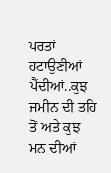ਪਰਤਾਂ ਹਟਾਉਣੀਆਂ ਪੈਂਦੀਆਂ..ਕੁਝ ਜਮੀਨ ਦੀ ਤਹਿ ਤੋਂ ਅਤੇ ਕੁਝ ਮਨ ਦੀਆਂ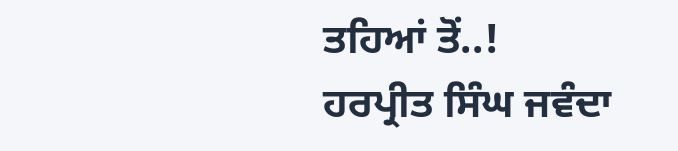ਤਹਿਆਂ ਤੋਂ..!
ਹਰਪ੍ਰੀਤ ਸਿੰਘ ਜਵੰਦਾ